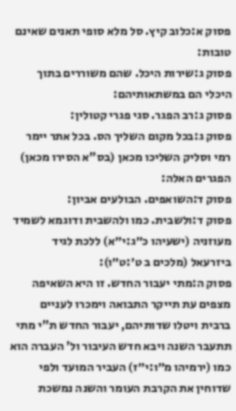פסוק א:כלוב קיץ. סל מלא סופי תאנים שאינם טובות:
פסוק ג:שירות היכל. שהם משוררים בתוך היכלי הם במשתאותיהם:
פסוק ג:רב הפגר. סגי פגרי קטולין:
פסוק ג:בכל מקום השליך הס. בכל אתר יימר רמי וסליק השליכו מכאן (בס"א הסירו מכאן) הפגרים האלה:
פסוק ד:השואפים. הבולעים אביון:
פסוק ד:ולשבית. כמו ולהשבית ודוגמא לשמיד מעוזניה (ישעיהו כ״ג:י״א) ללכת לגיד ביזרעאל (מלכים ב ט׳:ט״ו):
פסוק ה:מתי יעבור החדש. זו היא השאיפה מצפים עת תייקר התבואה וימכרו לעניים ברבית ויטלו שדותיהם, יעבור החדש ת"י מתי תתעבר השנה ויבא חדש העיבור ול' העברה הוא כמו (ירמיהו מ״ו:י״ז) העביר המועד ולפי שדוחין את הקרבת העומר והשנה נמשכת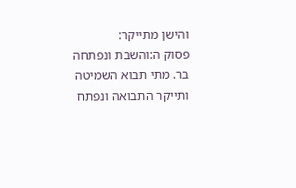והישן מתייקר:
פסוק ה:והשבת ונפתחה בר. מתי תבוא השמיטה ותייקר התבואה ונפתח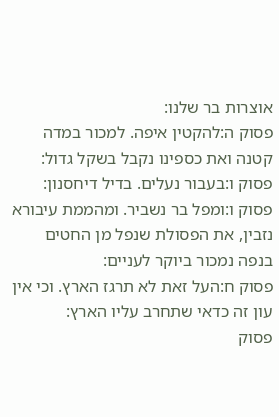אוצרות בר שלנו:
פסוק ה:להקטין איפה. למכור במדה קטנה ואת כספינו נקבל בשקל גדול:
פסוק ו:בעבור נעלים. בדיל דיחסנון:
פסוק ו:ומפל בר נשביר. ומהממת עיבורא נזבין, את הפסולת שנפל מן החטים בנפה נמכור ביוקר לעניים:
פסוק ח:העל זאת לא תרגז הארץ. וכי אין עון זה כדאי שתחרב עליו הארץ:
פסוק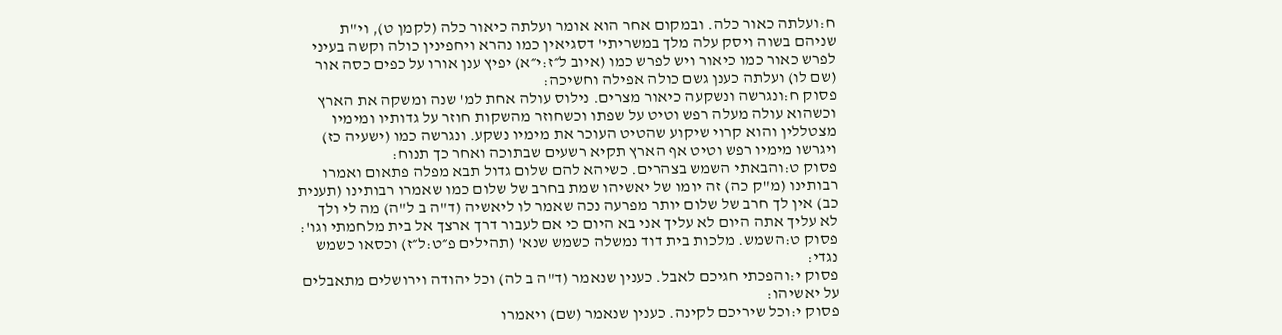ח:ועלתה כאור כלה. ובמקום אחר הוא אומר ועלתה כיאור כלה (לקמן ט), וי"ת שניהם בשוה ויסק עלה מלך במשריתי' דסגיאין כמו נהרא ויחפינין כולה וקשה בעיני לפרש כאור כמו כיאור ויש לפרש כמו (איוב ל״ז:י״א) יפיץ ענן אורו על כפים כסה אור (שם לו) ועלתה כענן גשם כולה אפילה וחשיכה:
פסוק ח:ונגרשה ונשקעה כיאור מצרים. נילוס עולה אחת למ' שנה ומשקה את הארץ וכשהוא עולה מעלה רפש וטיט על שפתו וכשחוזר מהשקות חוזר על גדותיו ומימיו מצטללין והוא קרוי שיקוע שהטיט העוכר את מימיו נשקע. ונגרשה כמו (ישעיה כז) ויגרשו מימיו רפש וטיט אף הארץ תקיא רשעים שבתוכה ואחר כך תנוח:
פסוק ט:והבאתי השמש בצהרים. כשיהא להם שלום גדול תבא מפלה פתאום ואמרו רבותינו (מ"ק כה) זה יומו של יאשיהו שמת בחרב של שלום כמו שאמרו רבותינו (תענית כב) אין לך חרב של שלום יותר מפרעה נכה שאמר לו ליאשיה (ד"ה ב ל"ה) מה לי ולך לא עליך אתה היום לא עליך אני בא היום כי אם לעבור דרך ארצך אל בית מלחמתי וגו':
פסוק ט:השמש. מלכות בית דוד נמשלה כשמש שנא' (תהילים פ״ט:ל״ז) וכסאו כשמש נגדי:
פסוק י:והפכתי חגיכם לאבל. כענין שנאמר (ד"ה ב לה) וכל יהודה וירושלים מתאבלים על יאשיהו:
פסוק י:וכל שיריכם לקינה. כענין שנאמר (שם) ויאמרו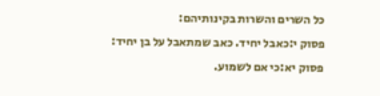כל השרים והשרות בקינותיהם:
פסוק י:כאבל יחיד. כאב שמתאבל על בן יחיד:
פסוק יא:כי אם לשמוע.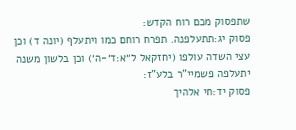שתפסוק מכם רוח הקדש:
פסוק יג:תתעלפנה. תפרח רוחם כמו ויתעלף (יונה ד) וכן עצי השדה עולפו (יחזקאל ל״א:ד׳-ה׳) וכן בלשון משנה יתעלפה פשמיי"ר בלע"ז:
פסוק יד:חי אלהיך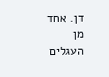דן. אחד מן העגלים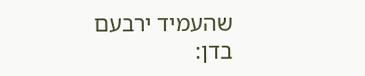שהעמיד ירבעם בדן: